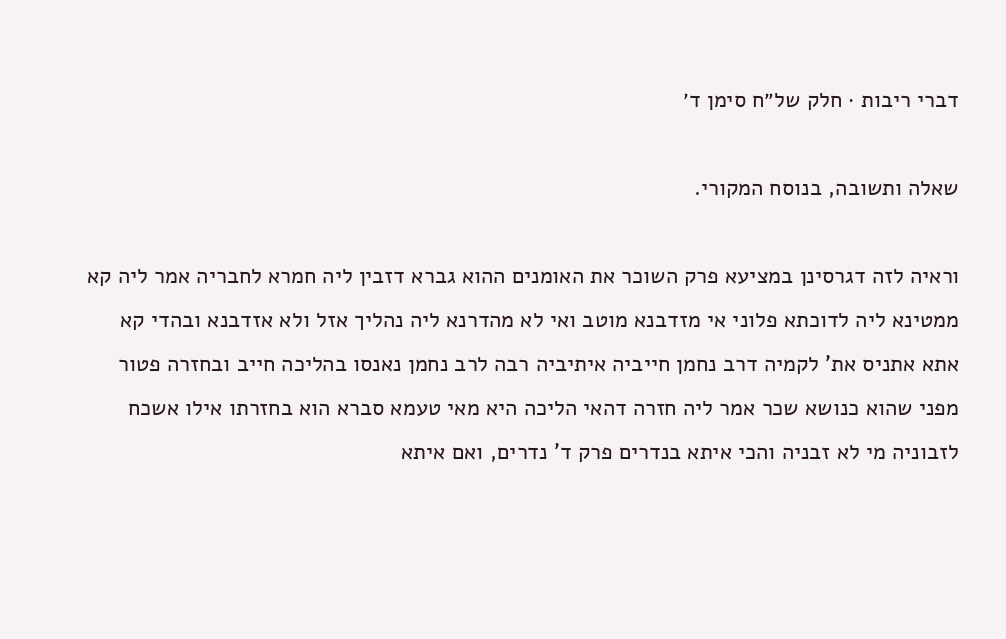דברי ריבות · חלק של״ח סימן ד׳

שאלה ותשובה, בנוסח המקורי.

וראיה לזה דגרסינן במציעא פרק השוכר את האומנים ההוא גברא דזבין ליה חמרא לחבריה אמר ליה קא ממטינא ליה לדוכתא פלוני אי מזדבנא מוטב ואי לא מהדרנא ליה נהליך אזל ולא אזדבנא ובהדי קא אתא אתניס את' לקמיה דרב נחמן חייביה איתיביה רבה לרב נחמן נאנסו בהליכה חייב ובחזרה פטור מפני שהוא כנושא שכר אמר ליה חזרה דהאי הליכה היא מאי טעמא סברא הוא בחזרתו אילו אשכח לזבוניה מי לא זבניה והכי איתא בנדרים פרק ד' נדרים, ואם איתא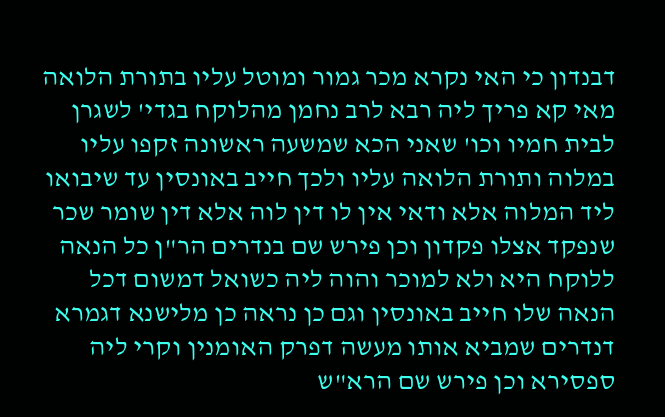דבנדון כי האי נקרא מכר גמור ומוטל עליו בתורת הלואה מאי קא פריך ליה רבא לרב נחמן מהלוקח בגדי' לשגרן לבית חמיו וכו' שאני הכא שמשעה ראשונה זקפו עליו במלוה ותורת הלואה עליו ולכך חייב באונסין עד שיבואו ליד המלוה אלא ודאי אין לו דין לוה אלא דין שומר שכר שנפקד אצלו פקדון וכן פירש שם בנדרים הר"ן כל הנאה ללוקח היא ולא למוכר והוה ליה כשואל דמשום דכל הנאה שלו חייב באונסין וגם כן נראה כן מלישנא דגמרא דנדרים שמביא אותו מעשה דפרק האומנין וקרי ליה ספסירא וכן פירש שם הרא"ש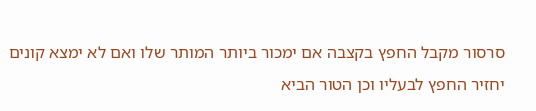סרסור מקבל החפץ בקצבה אם ימכור ביותר המותר שלו ואם לא ימצא קונים יחזיר החפץ לבעליו וכן הטור הביא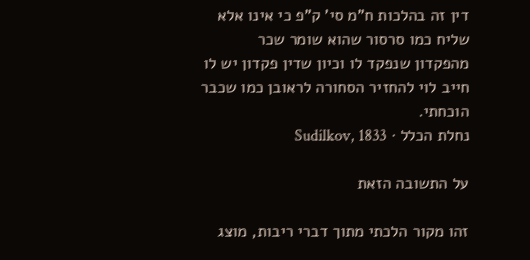דין זה בהלכות ח"מ סי' ק"פ כי אינו אלא שליח כמו סרסור שהוא שומר שכר מהפקדון שנפקד לו וכיון שדין פקדון יש לו חייב לוי להחזיר הסחורה לראובן כמו שכבר הוכחתי.
נחלת הכלל · Sudilkov, 1833

על התשובה הזאת

זהו מקור הלכתי מתוך דברי ריבות, מוצג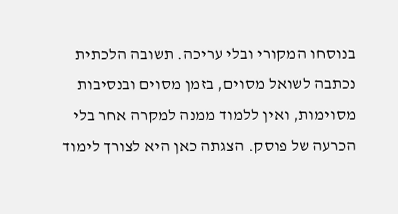בנוסחו המקורי ובלי עריכה. תשובה הלכתית נכתבה לשואל מסוים, בזמן מסוים ובנסיבות מסוימות, ואין ללמוד ממנה למקרה אחר בלי הכרעה של פוסק. הצגתה כאן היא לצורך לימוד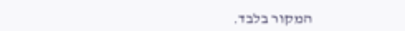המקור בלבד.